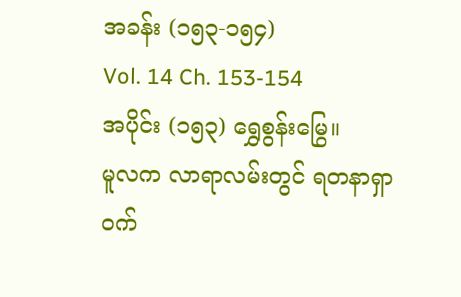အခန်း (၁၅၃-၁၅၄)
Vol. 14 Ch. 153-154
အပိုင်း (၁၅၃) ရွှေစွန်းမြွေ။
မူလက လာရာလမ်းတွင် ရတနာရှာ ဝက်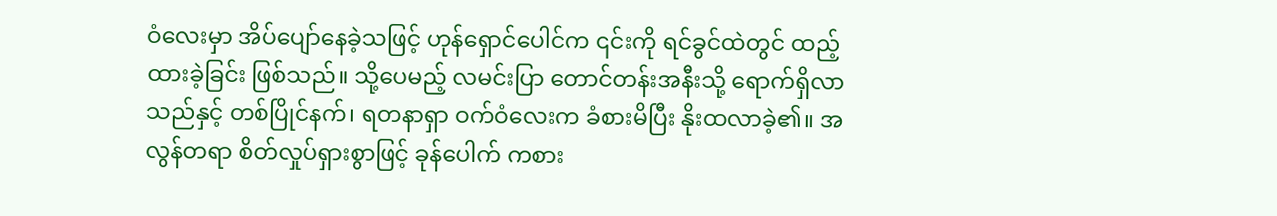ဝံလေးမှာ အိပ်ပျော်နေခဲ့သဖြင့် ဟုန်ရှောင်ပေါင်က ၎င်းကို ရင်ခွင်ထဲတွင် ထည့်ထားခဲ့ခြင်း ဖြစ်သည်။ သို့ပေမည့် လမင်းပြာ တောင်တန်းအနီးသို့ ရောက်ရှိလာသည်နှင့် တစ်ပြိုင်နက်၊ ရတနာရှာ ဝက်ဝံလေးက ခံစားမိပြီး နိုးထလာခဲ့၏။ အလွန်တရာ စိတ်လှုပ်ရှားစွာဖြင့် ခုန်ပေါက် ကစား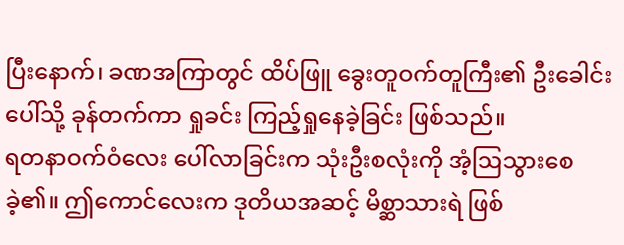ပြီးနောက်၊ ခဏအကြာတွင် ထိပ်ဖြူ ခွေးတူဝက်တူကြီး၏ ဦးခေါင်းပေါ်သို့ ခုန်တက်ကာ ရှုခင်း ကြည့်ရှုနေခဲ့ခြင်း ဖြစ်သည်။
ရတနာဝက်ဝံလေး ပေါ်လာခြင်းက သုံးဦးစလုံးကို အံ့ဩသွားစေခဲ့၏။ ဤကောင်လေးက ဒုတိယအဆင့် မိစ္ဆာသားရဲ ဖြစ်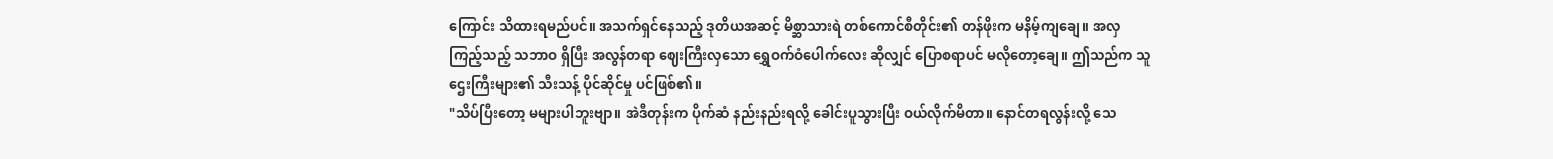ကြောင်း သိထားရမည်ပင်။ အသက်ရှင်နေသည့် ဒုတိယအဆင့် မိစ္ဆာသားရဲ တစ်ကောင်စီတိုင်း၏ တန်ဖိုးက မနိမ့်ကျချေ။ အလှကြည့်သည့် သဘာဝ ရှိပြီး အလွန်တရာ ဈေးကြီးလှသော ရွှေဝက်ဝံပေါက်လေး ဆိုလျှင် ပြောစရာပင် မလိုတော့ချေ။ ဤသည်က သူဌေးကြီးများ၏ သီးသန့် ပိုင်ဆိုင်မှု ပင်ဖြစ်၏။
"သိပ်ပြီးတော့ မများပါဘူးဗျာ။ အဲဒီတုန်းက ပိုက်ဆံ နည်းနည်းရလို့ ခေါင်းပူသွားပြီး ဝယ်လိုက်မိတာ။ နောင်တရလွန်းလို့ သေ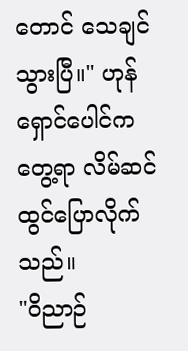တောင် သေချင်သွားပြီ။" ဟုန်ရှောင်ပေါင်က တွေ့ရာ လိမ်ဆင် ထွင်ပြောလိုက်သည်။
"ဝိညာဉ်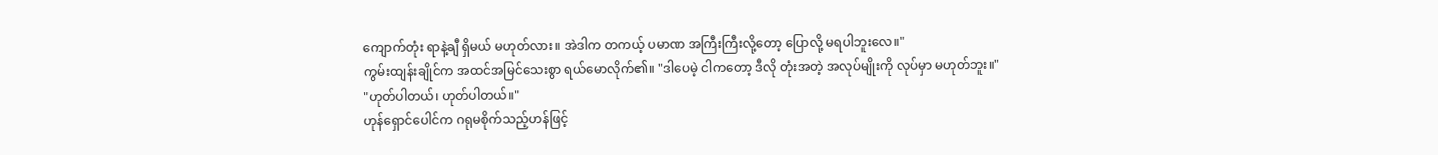ကျောက်တုံး ရာနဲ့ချီ ရှိမယ် မဟုတ်လား။ အဲဒါက တကယ့် ပမာဏ အကြီးကြီးလို့တော့ ပြောလို့ မရပါဘူးလေ။"
ကွမ်းထျန်းချိုင်က အထင်အမြင်သေးစွာ ရယ်မောလိုက်၏။ "ဒါပေမဲ့ ငါကတော့ ဒီလို တုံးအတဲ့ အလုပ်မျိုးကို လုပ်မှာ မဟုတ်ဘူး။"
"ဟုတ်ပါတယ်၊ ဟုတ်ပါတယ်။"
ဟုန်ရှောင်ပေါင်က ဂရုမစိုက်သည့်ဟန်ဖြင့်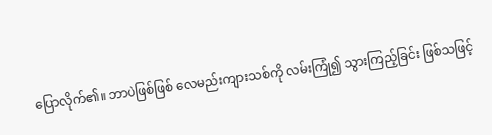ပြောလိုက်၏။ ဘာပဲဖြစ်ဖြစ် လေမည်းကျားသစ်ကို လမ်းကြုံ၍ သွားကြည့်ခြင်း ဖြစ်သဖြင့်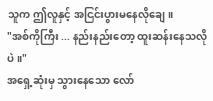သူက ဤလူနှင့် အငြင်းပွားမနေလိုချေ။
"အစ်ကိုကြီး ... နည်းနည်းတော့ ထူးဆန်းနေသလိုပဲ။"
အရှေ့ဆုံးမှ သွားနေသော လော်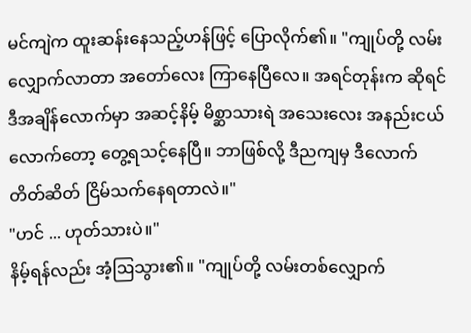မင်ကျဲက ထူးဆန်းနေသည့်ဟန်ဖြင့် ပြောလိုက်၏။ "ကျုပ်တို့ လမ်းလျှောက်လာတာ အတော်လေး ကြာနေပြီလေ။ အရင်တုန်းက ဆိုရင် ဒီအချိန်လောက်မှာ အဆင့်နိမ့် မိစ္ဆာသားရဲ အသေးလေး အနည်းငယ်လောက်တော့ တွေ့ရသင့်နေပြီ။ ဘာဖြစ်လို့ ဒီညကျမှ ဒီလောက် တိတ်ဆိတ် ငြိမ်သက်နေရတာလဲ။"
"ဟင် ... ဟုတ်သားပဲ။"
နိမ့်ရန်လည်း အံ့ဩသွား၏။ "ကျုပ်တို့ လမ်းတစ်လျှောက်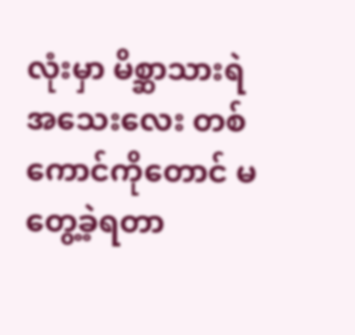လုံးမှာ မိစ္ဆာသားရဲ အသေးလေး တစ်ကောင်ကိုတောင် မတွေ့ခဲ့ရတာ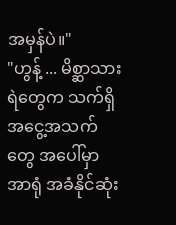အမှန်ပဲ။"
"ဟွန့် ... မိစ္ဆာသားရဲတွေက သက်ရှိ အငွေ့အသက်တွေ အပေါ်မှာ အာရုံ အခံနိုင်ဆုံး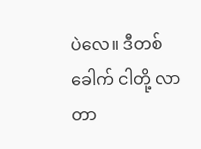ပဲလေ။ ဒီတစ်ခေါက် ငါတို့ လာတာ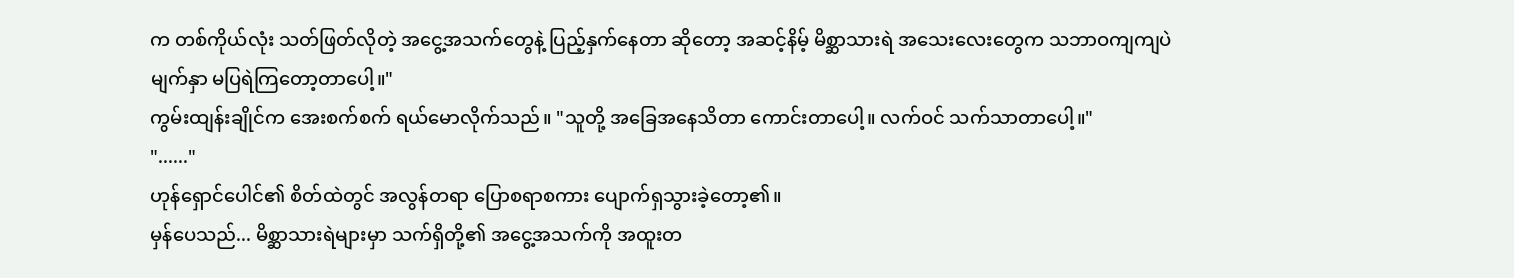က တစ်ကိုယ်လုံး သတ်ဖြတ်လိုတဲ့ အငွေ့အသက်တွေနဲ့ ပြည့်နှက်နေတာ ဆိုတော့ အဆင့်နိမ့် မိစ္ဆာသားရဲ အသေးလေးတွေက သဘာဝကျကျပဲ မျက်နှာ မပြရဲကြတော့တာပေါ့။"
ကွမ်းထျန်းချိုင်က အေးစက်စက် ရယ်မောလိုက်သည်။ "သူတို့ အခြေအနေသိတာ ကောင်းတာပေါ့။ လက်ဝင် သက်သာတာပေါ့။"
"......"
ဟုန်ရှောင်ပေါင်၏ စိတ်ထဲတွင် အလွန်တရာ ပြောစရာစကား ပျောက်ရှသွားခဲ့တော့၏။
မှန်ပေသည်... မိစ္ဆာသားရဲများမှာ သက်ရှိတို့၏ အငွေ့အသက်ကို အထူးတ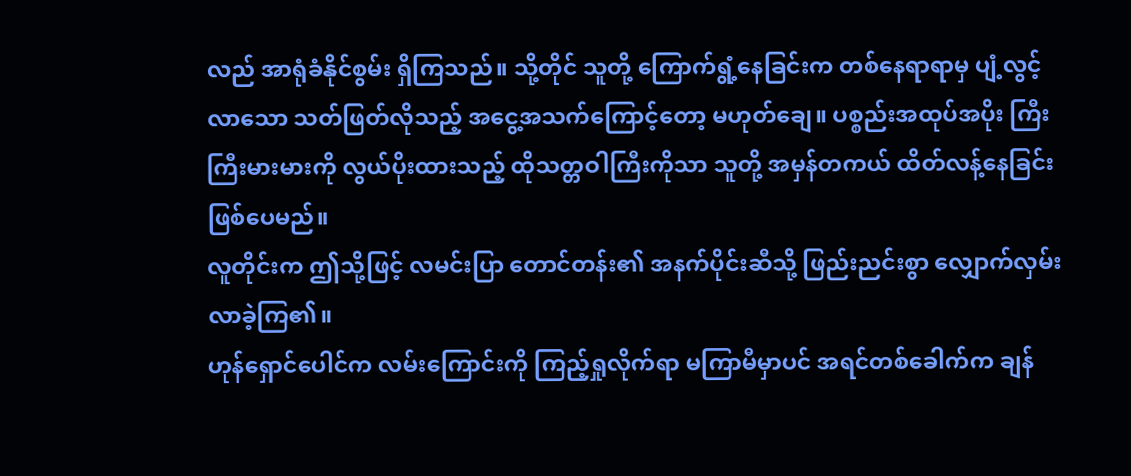လည် အာရုံခံနိုင်စွမ်း ရှိကြသည်။ သို့တိုင် သူတို့ ကြောက်ရွံ့နေခြင်းက တစ်နေရာရာမှ ပျံ့လွင့်လာသော သတ်ဖြတ်လိုသည့် အငွေ့အသက်ကြောင့်တော့ မဟုတ်ချေ။ ပစ္စည်းအထုပ်အပိုး ကြီးကြီးမားမားကို လွယ်ပိုးထားသည့် ထိုသတ္တဝါကြီးကိုသာ သူတို့ အမှန်တကယ် ထိတ်လန့်နေခြင်း ဖြစ်ပေမည်။
လူတိုင်းက ဤသို့ဖြင့် လမင်းပြာ တောင်တန်း၏ အနက်ပိုင်းဆီသို့ ဖြည်းညင်းစွာ လျှောက်လှမ်းလာခဲ့ကြ၏။
ဟုန်ရှောင်ပေါင်က လမ်းကြောင်းကို ကြည့်ရှုလိုက်ရာ မကြာမီမှာပင် အရင်တစ်ခေါက်က ချန်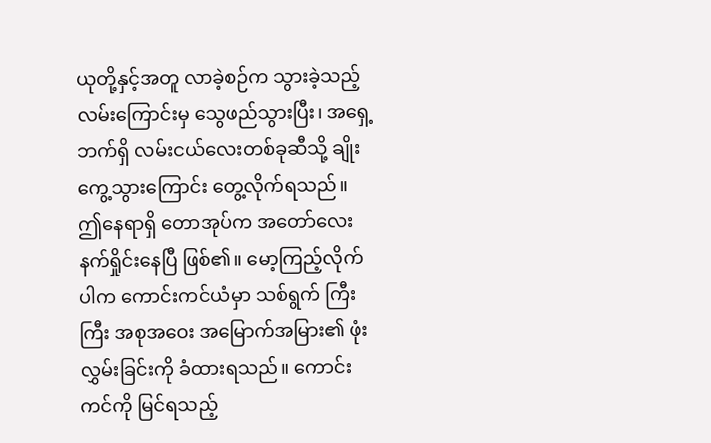ယုတို့နှင့်အတူ လာခဲ့စဉ်က သွားခဲ့သည့်လမ်းကြောင်းမှ သွေဖည်သွားပြီး၊ အရှေ့ဘက်ရှိ လမ်းငယ်လေးတစ်ခုဆီသို့ ချိုးကွေ့သွားကြောင်း တွေ့လိုက်ရသည်။
ဤနေရာရှိ တောအုပ်က အတော်လေး နက်ရှိုင်းနေပြီ ဖြစ်၏။ မော့ကြည့်လိုက်ပါက ကောင်းကင်ယံမှာ သစ်ရွက် ကြီးကြီး အစုအဝေး အမြောက်အမြား၏ ဖုံးလွှမ်းခြင်းကို ခံထားရသည်။ ကောင်းကင်ကို မြင်ရသည့်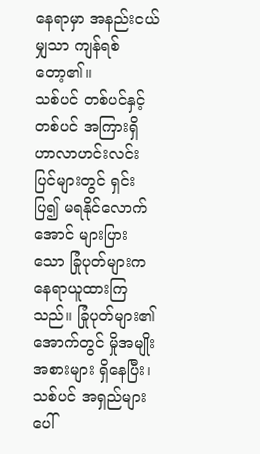နေရာမှာ အနည်းငယ်မျှသာ ကျန်ရစ်တော့၏။
သစ်ပင် တစ်ပင်နှင့် တစ်ပင် အကြားရှိ ဟာလာဟင်းလင်း ပြင်များတွင် ရှင်းပြ၍ မရနိုင်လောက်အောင် များပြားသော ခြုံပုတ်များက နေရာယူထားကြသည်။ ခြုံပုတ်များ၏ အောက်တွင် မှိုအမျိုးအစားများ ရှိနေပြီး၊ သစ်ပင် အရှည်များပေါ်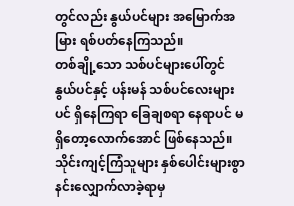တွင်လည်း နွယ်ပင်များ အမြောက်အမြား ရစ်ပတ်နေကြသည်။
တစ်ချို့သော သစ်ပင်များပေါ်တွင် နွယ်ပင်နှင့် ပန်းမန် သစ်ပင်လေးများပင် ရှိနေကြရာ ခြေချစရာ နေရာပင် မရှိတော့လောက်အောင် ဖြစ်နေသည်။ သိုင်းကျင့်ကြံသူများ နှစ်ပေါင်းများစွာ နင်းလျှောက်လာခဲ့ရာမှ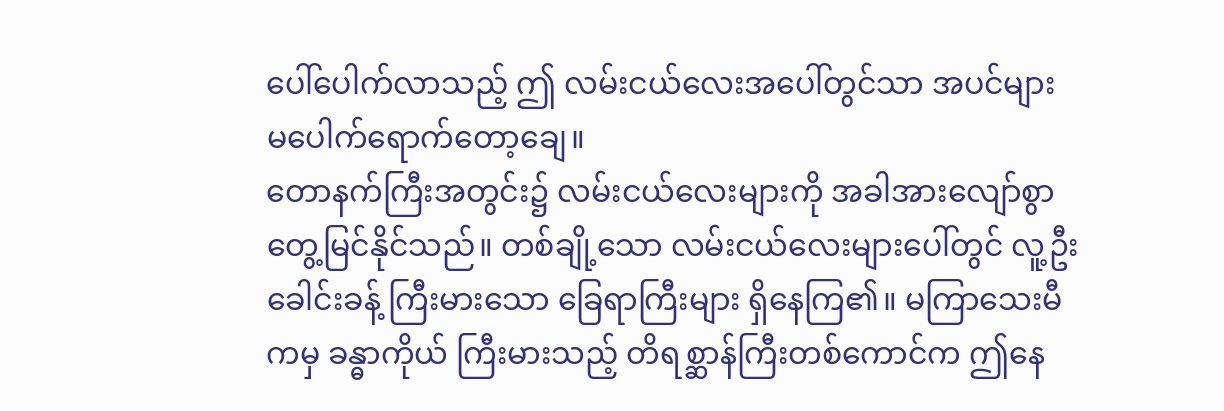ပေါ်ပေါက်လာသည့် ဤ လမ်းငယ်လေးအပေါ်တွင်သာ အပင်များ မပေါက်ရောက်တော့ချေ။
တောနက်ကြီးအတွင်း၌ လမ်းငယ်လေးများကို အခါအားလျော်စွာ တွေ့မြင်နိုင်သည်။ တစ်ချို့သော လမ်းငယ်လေးများပေါ်တွင် လူ့ဦးခေါင်းခန့် ကြီးမားသော ခြေရာကြီးများ ရှိနေကြ၏။ မကြာသေးမီကမှ ခန္ဓာကိုယ် ကြီးမားသည့် တိရစ္ဆာန်ကြီးတစ်ကောင်က ဤနေ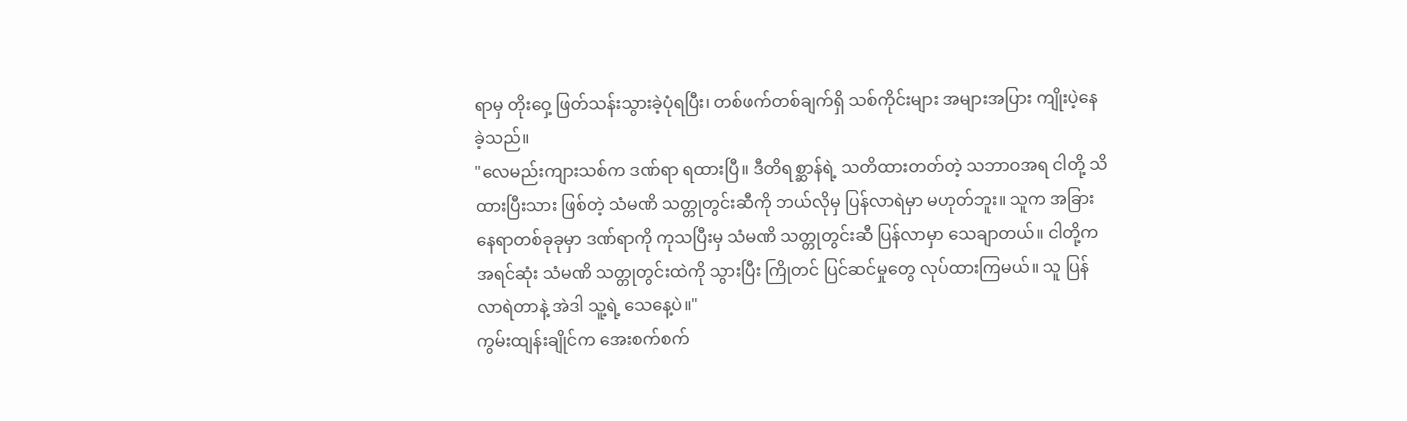ရာမှ တိုးဝှေ့ ဖြတ်သန်းသွားခဲ့ပုံရပြီး၊ တစ်ဖက်တစ်ချက်ရှိ သစ်ကိုင်းများ အများအပြား ကျိုးပဲ့နေခဲ့သည်။
"လေမည်းကျားသစ်က ဒဏ်ရာ ရထားပြီ။ ဒီတိရစ္ဆာန်ရဲ့ သတိထားတတ်တဲ့ သဘာဝအရ ငါတို့ သိထားပြီးသား ဖြစ်တဲ့ သံမဏိ သတ္တုတွင်းဆီကို ဘယ်လိုမှ ပြန်လာရဲမှာ မဟုတ်ဘူး။ သူက အခြား နေရာတစ်ခုခုမှာ ဒဏ်ရာကို ကုသပြီးမှ သံမဏိ သတ္တုတွင်းဆီ ပြန်လာမှာ သေချာတယ်။ ငါတို့က အရင်ဆုံး သံမဏိ သတ္တုတွင်းထဲကို သွားပြီး ကြိုတင် ပြင်ဆင်မှုတွေ လုပ်ထားကြမယ်။ သူ ပြန်လာရဲတာနဲ့ အဲဒါ သူ့ရဲ့ သေနေ့ပဲ။"
ကွမ်းထျန်းချိုင်က အေးစက်စက်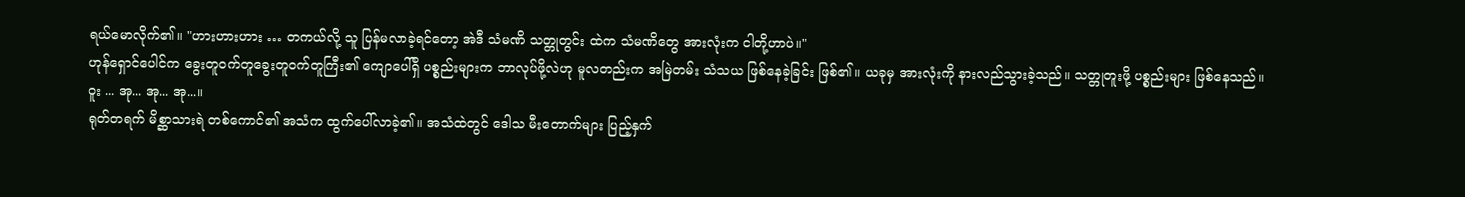ရယ်မောလိုက်၏။ "ဟားဟားဟား … တကယ်လို့ သူ ပြန်မလာခဲ့ရင်တော့ အဲဒီ သံမဏိ သတ္တုတွင်း ထဲက သံမဏိတွေ အားလုံးက ငါတို့ဟာပဲ။"
ဟုန်ရှောင်ပေါင်က ခွေးတူဝက်တူခွေးတူဝက်တူကြီး၏ ကျောပေါ်ရှိ ပစ္စည်းများက ဘာလုပ်ဖို့လဲဟု မူလတည်းက အမြဲတမ်း သံသယ ဖြစ်နေခဲ့ခြင်း ဖြစ်၏။ ယခုမှ အားလုံးကို နားလည်သွားခဲ့သည်။ သတ္တုတူးဖို့ ပစ္စည်းများ ဖြစ်နေသည်။
ဝူး ... အု... အု... အု...။
ရုတ်တရက် မိစ္ဆာသားရဲ တစ်ကောင်၏ အသံက ထွက်ပေါ်လာခဲ့၏။ အသံထဲတွင် ဒေါသ မီးတောက်များ ပြည့်နှက်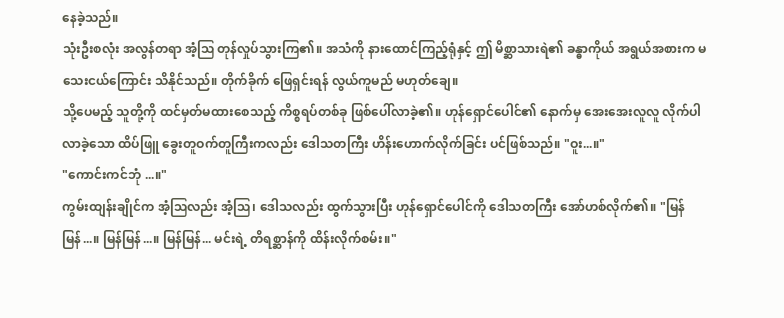နေခဲ့သည်။
သုံးဦးစလုံး အလွန်တရာ အံ့ဩ တုန်လှုပ်သွားကြ၏။ အသံကို နားထောင်ကြည့်ရုံနှင့် ဤ မိစ္ဆာသားရဲ၏ ခန္ဓာကိုယ် အရွယ်အစားက မသေးငယ်ကြောင်း သိနိုင်သည်။ တိုက်ခိုက် ဖြေရှင်းရန် လွယ်ကူမည် မဟုတ်ချေ။
သို့ပေမည့် သူတို့ကို ထင်မှတ်မထားစေသည့် ကိစ္စရပ်တစ်ခု ဖြစ်ပေါ်လာခဲ့၏။ ဟုန်ရှောင်ပေါင်၏ နောက်မှ အေးအေးလူလူ လိုက်ပါလာခဲ့သော ထိပ်ဖြူ ခွေးတူဝက်တူကြီးကလည်း ဒေါသတကြီး ဟိန်းဟောက်လိုက်ခြင်း ပင်ဖြစ်သည်။ "ဝူး...။"
"ကောင်းကင်ဘုံ ...။"
ကွမ်းထျန်းချိုင်က အံ့ဩလည်း အံ့ဩ၊ ဒေါသလည်း ထွက်သွားပြီး ဟုန်ရှောင်ပေါင်ကို ဒေါသတကြီး အော်ဟစ်လိုက်၏။ "မြန်မြန်...။ မြန်မြန်...။ မြန်မြန်... မင်းရဲ့ တိရစ္ဆာန်ကို ထိန်းလိုက်စမ်း။"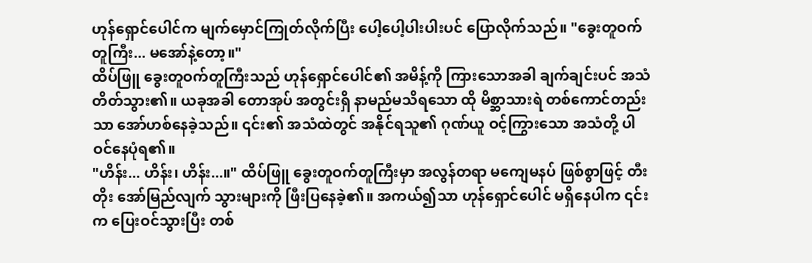ဟုန်ရှောင်ပေါင်က မျက်မှောင်ကြုတ်လိုက်ပြီး ပေါ့ပေါ့ပါးပါးပင် ပြောလိုက်သည်။ "ခွေးတူဝက်တူကြီး... မအော်နဲ့တော့။"
ထိပ်ဖြူ ခွေးတူဝက်တူကြီးသည် ဟုန်ရှောင်ပေါင်၏ အမိန့်ကို ကြားသောအခါ ချက်ချင်းပင် အသံတိတ်သွား၏။ ယခုအခါ တောအုပ် အတွင်းရှိ နာမည်မသိရသော ထို မိစ္ဆာသားရဲ တစ်ကောင်တည်းသာ အော်ဟစ်နေခဲ့သည်။ ၎င်း၏ အသံထဲတွင် အနိုင်ရသူ၏ ဂုဏ်ယူ ဝင့်ကြွားသော အသံတို့ ပါဝင်နေပုံရ၏။
"ဟိန်း... ဟိန်း၊ ဟိန်း...။" ထိပ်ဖြူ ခွေးတူဝက်တူကြီးမှာ အလွန်တရာ မကျေမနပ် ဖြစ်စွာဖြင့် တီးတိုး အော်မြည်လျက် သွားများကို ဖြီးပြနေခဲ့၏။ အကယ်၍သာ ဟုန်ရှောင်ပေါင် မရှိနေပါက ၎င်းက ပြေးဝင်သွားပြီး တစ်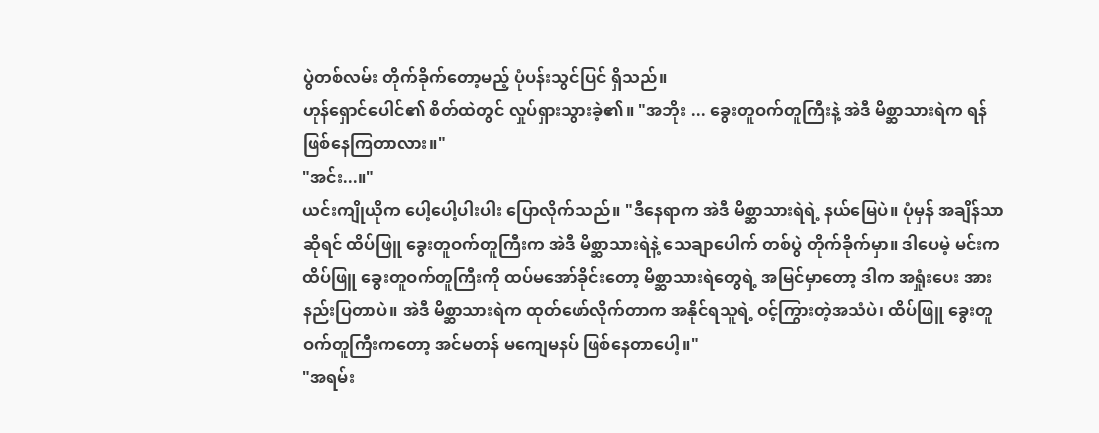ပွဲတစ်လမ်း တိုက်ခိုက်တော့မည့် ပုံပန်းသွင်ပြင် ရှိသည်။
ဟုန်ရှောင်ပေါင်၏ စိတ်ထဲတွင် လှုပ်ရှားသွားခဲ့၏။ "အဘိုး ... ခွေးတူဝက်တူကြီးနဲ့ အဲဒီ မိစ္ဆာသားရဲက ရန်ဖြစ်နေကြတာလား။"
"အင်း...။"
ယင်းကျိုယိုက ပေါ့ပေါ့ပါးပါး ပြောလိုက်သည်။ "ဒီနေရာက အဲဒီ မိစ္ဆာသားရဲရဲ့ နယ်မြေပဲ။ ပုံမှန် အချိန်သာဆိုရင် ထိပ်ဖြူ ခွေးတူဝက်တူကြီးက အဲဒီ မိစ္ဆာသားရဲနဲ့ သေချာပေါက် တစ်ပွဲ တိုက်ခိုက်မှာ။ ဒါပေမဲ့ မင်းက ထိပ်ဖြူ ခွေးတူဝက်တူကြီးကို ထပ်မအော်ခိုင်းတော့ မိစ္ဆာသားရဲတွေရဲ့ အမြင်မှာတော့ ဒါက အရှုံးပေး အားနည်းပြတာပဲ။ အဲဒီ မိစ္ဆာသားရဲက ထုတ်ဖော်လိုက်တာက အနိုင်ရသူရဲ့ ဝင့်ကြွားတဲ့အသံပဲ၊ ထိပ်ဖြူ ခွေးတူဝက်တူကြီးကတော့ အင်မတန် မကျေမနပ် ဖြစ်နေတာပေါ့။"
"အရမ်း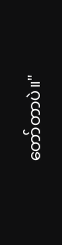တော်တာပဲ။"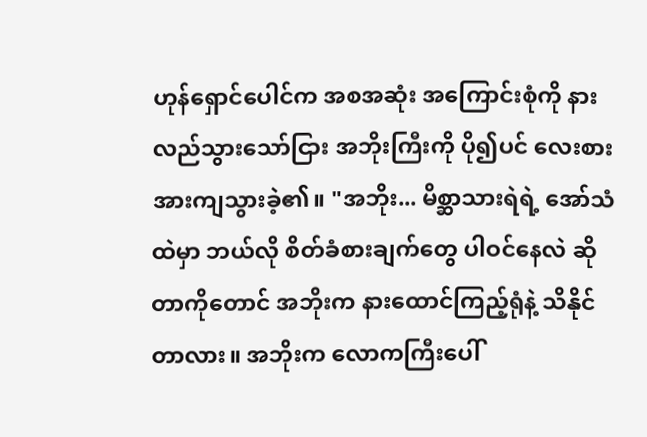ဟုန်ရှောင်ပေါင်က အစအဆုံး အကြောင်းစုံကို နားလည်သွားသော်ငြား အဘိုးကြီးကို ပို၍ပင် လေးစား အားကျသွားခဲ့၏။ "အဘိုး... မိစ္ဆာသားရဲရဲ့ အော်သံထဲမှာ ဘယ်လို စိတ်ခံစားချက်တွေ ပါဝင်နေလဲ ဆိုတာကိုတောင် အဘိုးက နားထောင်ကြည့်ရုံနဲ့ သိနိုင်တာလား။ အဘိုးက လောကကြီးပေါ်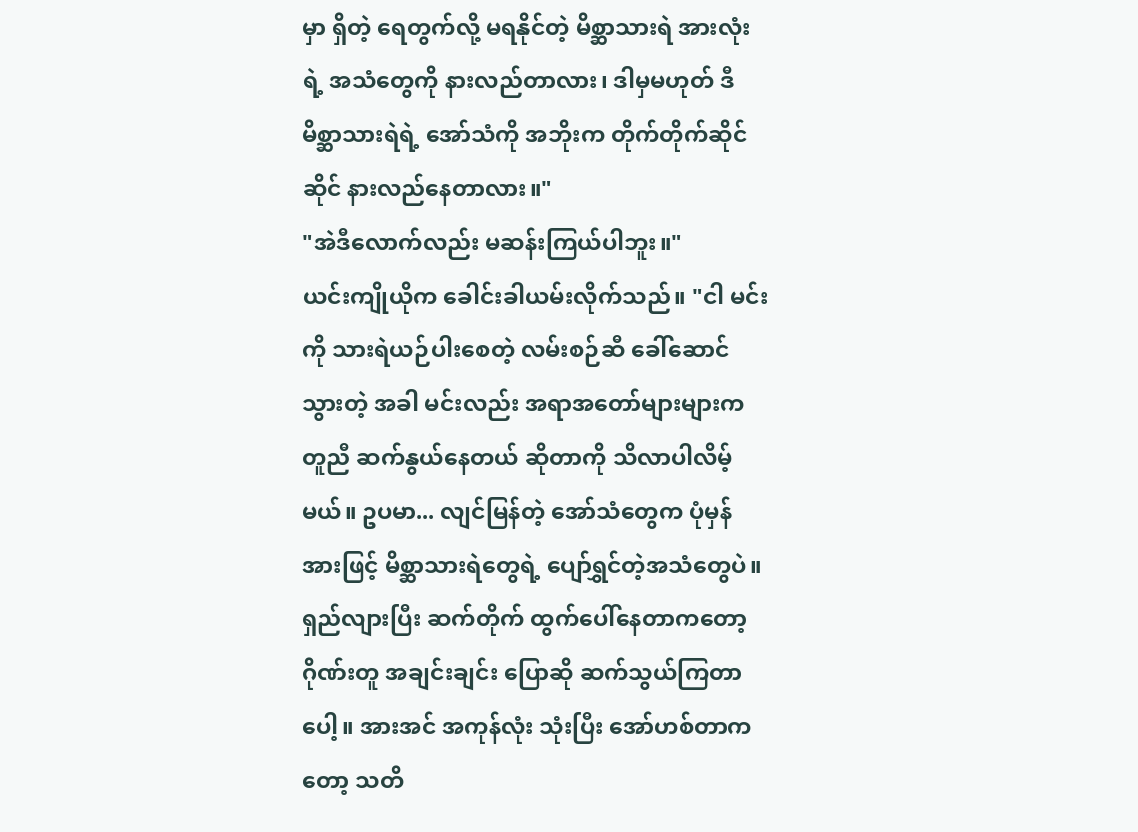မှာ ရှိတဲ့ ရေတွက်လို့ မရနိုင်တဲ့ မိစ္ဆာသားရဲ အားလုံးရဲ့ အသံတွေကို နားလည်တာလား၊ ဒါမှမဟုတ် ဒီ မိစ္ဆာသားရဲရဲ့ အော်သံကို အဘိုးက တိုက်တိုက်ဆိုင်ဆိုင် နားလည်နေတာလား။"
"အဲဒီလောက်လည်း မဆန်းကြယ်ပါဘူး။"
ယင်းကျိုယိုက ခေါင်းခါယမ်းလိုက်သည်။ "ငါ မင်းကို သားရဲယဉ်ပါးစေတဲ့ လမ်းစဉ်ဆီ ခေါ်ဆောင်သွားတဲ့ အခါ မင်းလည်း အရာအတော်များများက တူညီ ဆက်နွယ်နေတယ် ဆိုတာကို သိလာပါလိမ့်မယ်။ ဥပမာ... လျင်မြန်တဲ့ အော်သံတွေက ပုံမှန်အားဖြင့် မိစ္ဆာသားရဲတွေရဲ့ ပျော်ရွှင်တဲ့အသံတွေပဲ။ ရှည်လျားပြီး ဆက်တိုက် ထွက်ပေါ်နေတာကတော့ ဂိုဏ်းတူ အချင်းချင်း ပြောဆို ဆက်သွယ်ကြတာပေါ့။ အားအင် အကုန်လုံး သုံးပြီး အော်ဟစ်တာကတော့ သတိ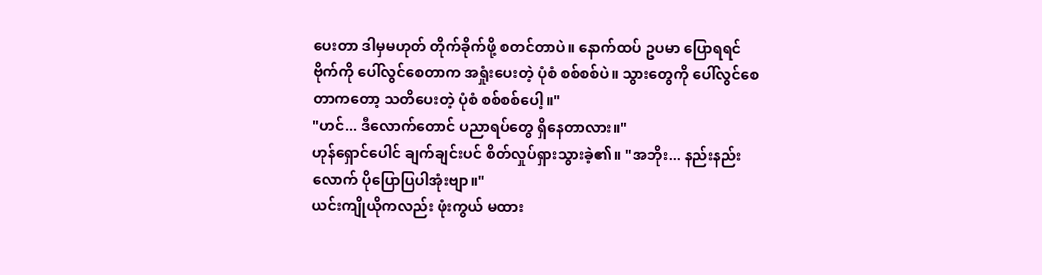ပေးတာ ဒါမှမဟုတ် တိုက်ခိုက်ဖို့ စတင်တာပဲ။ နောက်ထပ် ဥပမာ ပြောရရင် ဗိုက်ကို ပေါ်လွင်စေတာက အရှုံးပေးတဲ့ ပုံစံ စစ်စစ်ပဲ။ သွားတွေကို ပေါ်လွင်စေတာကတော့ သတိပေးတဲ့ ပုံစံ စစ်စစ်ပေါ့။"
"ဟင်... ဒီလောက်တောင် ပညာရပ်တွေ ရှိနေတာလား။"
ဟုန်ရှောင်ပေါင် ချက်ချင်းပင် စိတ်လှုပ်ရှားသွားခဲ့၏။ "အဘိုး... နည်းနည်းလောက် ပိုပြောပြပါအုံးဗျာ။"
ယင်းကျိုယိုကလည်း ဖုံးကွယ် မထား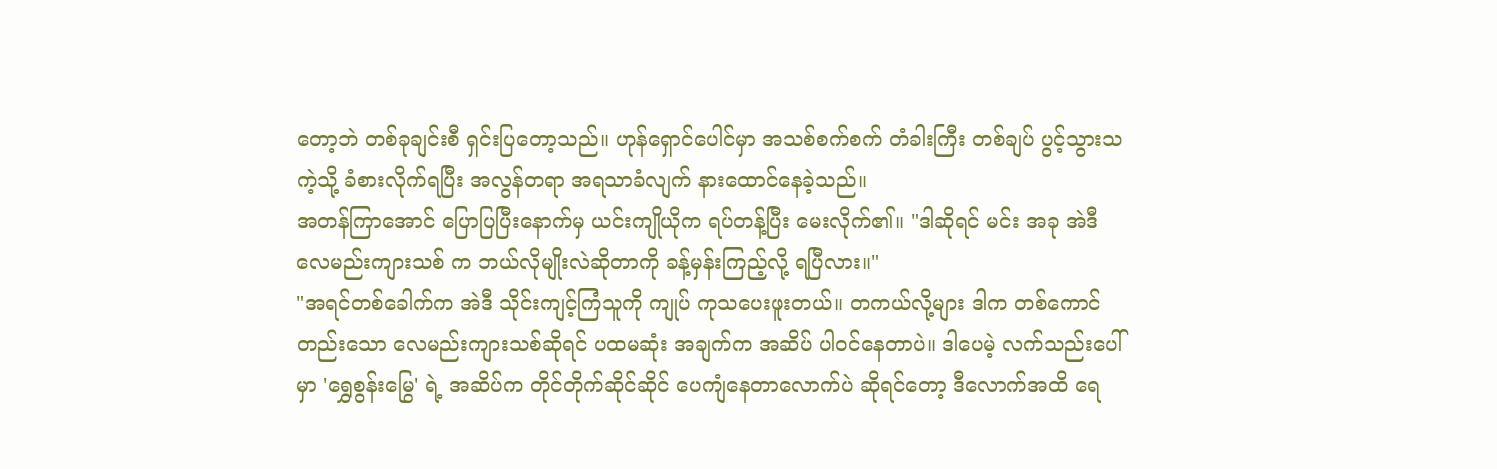တော့ဘဲ တစ်ခုချင်းစီ ရှင်းပြတော့သည်။ ဟုန်ရှောင်ပေါင်မှာ အသစ်စက်စက် တံခါးကြီး တစ်ချပ် ပွင့်သွားသကဲ့သို့ ခံစားလိုက်ရပြီး အလွန်တရာ အရသာခံလျက် နားထောင်နေခဲ့သည်။
အတန်ကြာအောင် ပြောပြပြီးနောက်မှ ယင်းကျိုယိုက ရပ်တန့်ပြီး မေးလိုက်၏။ "ဒါဆိုရင် မင်း အခု အဲဒီ လေမည်းကျားသစ် က ဘယ်လိုမျိုးလဲဆိုတာကို ခန့်မှန်းကြည့်လို့ ရပြီလား။"
"အရင်တစ်ခေါက်က အဲဒီ သိုင်းကျင့်ကြံသူကို ကျုပ် ကုသပေးဖူးတယ်။ တကယ်လို့များ ဒါက တစ်ကောင်တည်းသော လေမည်းကျားသစ်ဆိုရင် ပထမဆုံး အချက်က အဆိပ် ပါဝင်နေတာပဲ။ ဒါပေမဲ့ လက်သည်းပေါ်မှာ 'ရွှေစွန်းမြွေ' ရဲ့ အဆိပ်က တိုင်တိုက်ဆိုင်ဆိုင် ပေကျံနေတာလောက်ပဲ ဆိုရင်တော့ ဒီလောက်အထိ ရေ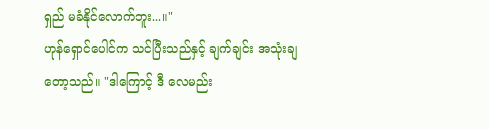ရှည် မခံနိုင်လောက်ဘူး...။"
ဟုန်ရှောင်ပေါင်က သင်ပြီးသည်နှင့် ချက်ချင်း အသုံးချတော့သည်။ "ဒါကြောင့် ဒီ လေမည်း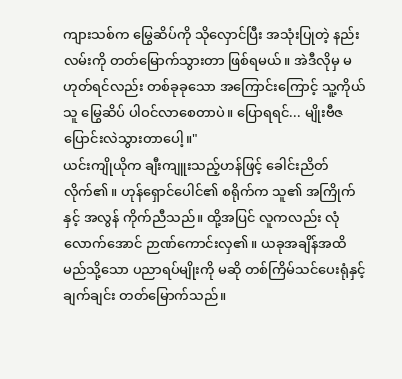ကျားသစ်က မြွေဆိပ်ကို သိုလှောင်ပြီး အသုံးပြုတဲ့ နည်းလမ်းကို တတ်မြောက်သွားတာ ဖြစ်ရမယ်။ အဲဒီလိုမှ မဟုတ်ရင်လည်း တစ်ခုခုသော အကြောင်းကြောင့် သူ့ကိုယ်သူ မြွေဆိပ် ပါဝင်လာစေတာပဲ။ ပြောရရင်... မျိုးဗီဇ ပြောင်းလဲသွားတာပေါ့။"
ယင်းကျိုယိုက ချီးကျူးသည့်ဟန်ဖြင့် ခေါင်းညိတ်လိုက်၏။ ဟုန်ရှောင်ပေါင်၏ စရိုက်က သူ၏ အကြိုက်နှင့် အလွန် ကိုက်ညီသည်။ ထို့အပြင် လူကလည်း လုံလောက်အောင် ဉာဏ်ကောင်းလှ၏။ ယခုအချိန်အထိ မည်သို့သော ပညာရပ်မျိုးကို မဆို တစ်ကြိမ်သင်ပေးရုံနှင့် ချက်ချင်း တတ်မြောက်သည်။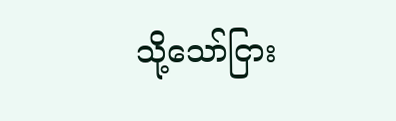သို့သော်ငြား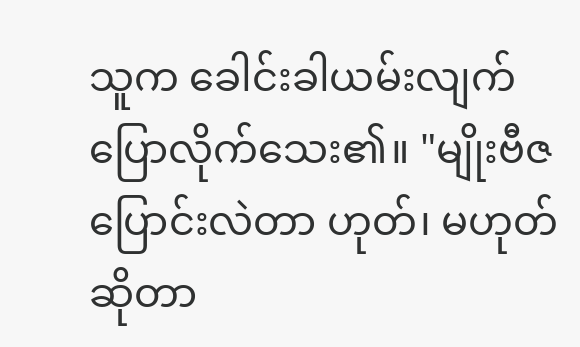သူက ခေါင်းခါယမ်းလျက် ပြောလိုက်သေး၏။ "မျိုးဗီဇ ပြောင်းလဲတာ ဟုတ်၊ မဟုတ် ဆိုတာ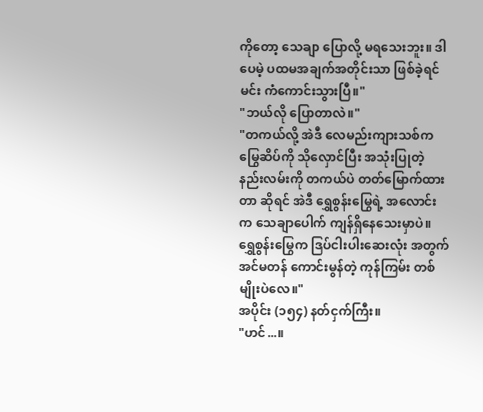ကိုတော့ သေချာ ပြောလို့ မရသေးဘူး။ ဒါပေမဲ့ ပထမအချက်အတိုင်းသာ ဖြစ်ခဲ့ရင် မင်း ကံကောင်းသွားပြီ။"
"ဘယ်လို ပြောတာလဲ။"
"တကယ်လို့ အဲဒီ လေမည်းကျားသစ်က မြွေဆိပ်ကို သိုလှောင်ပြီး အသုံးပြုတဲ့ နည်းလမ်းကို တကယ်ပဲ တတ်မြောက်ထားတာ ဆိုရင် အဲဒီ ရွှေစွန်းမြွေရဲ့ အလောင်းက သေချာပေါက် ကျန်ရှိနေသေးမှာပဲ။ ရွှေစွန်းမြွေက ဒြပ်ငါးပါးဆေးလုံး အတွက် အင်မတန် ကောင်းမွန်တဲ့ ကုန်ကြမ်း တစ်မျိုးပဲလေ။"
အပိုင်း (၁၅၄) နတ်ငှက်ကြီး။
"ဟင်...။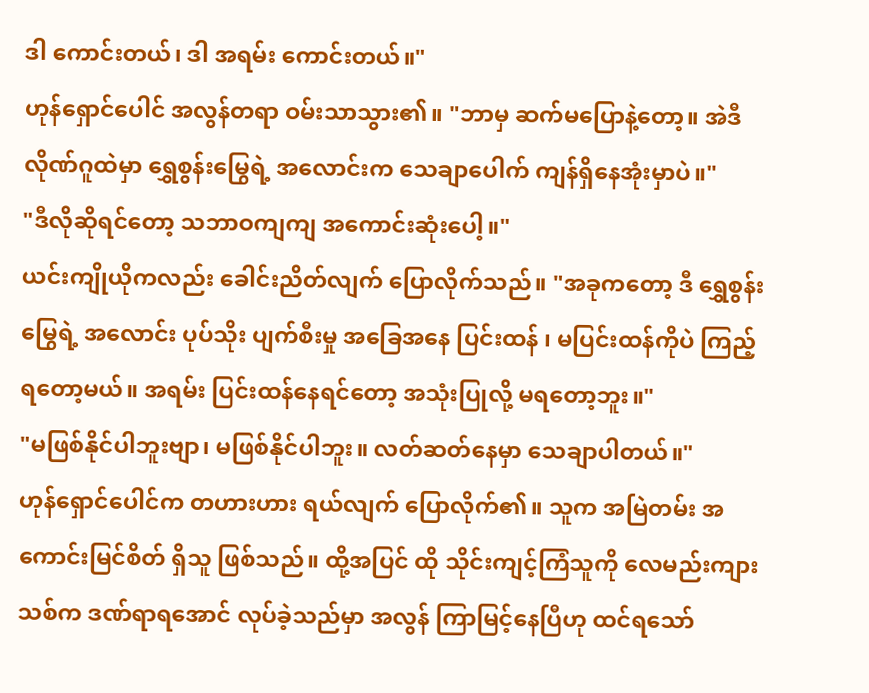ဒါ ကောင်းတယ်၊ ဒါ အရမ်း ကောင်းတယ်။"
ဟုန်ရှောင်ပေါင် အလွန်တရာ ဝမ်းသာသွား၏။ "ဘာမှ ဆက်မပြောနဲ့တော့။ အဲဒီ လိုဏ်ဂူထဲမှာ ရွှေစွန်းမြွေရဲ့ အလောင်းက သေချာပေါက် ကျန်ရှိနေအုံးမှာပဲ။"
"ဒီလိုဆိုရင်တော့ သဘာဝကျကျ အကောင်းဆုံးပေါ့။"
ယင်းကျိုယိုကလည်း ခေါင်းညိတ်လျက် ပြောလိုက်သည်။ "အခုကတော့ ဒီ ရွှေစွန်းမြွေရဲ့ အလောင်း ပုပ်သိုး ပျက်စီးမှု အခြေအနေ ပြင်းထန် ၊ မပြင်းထန်ကိုပဲ ကြည့်ရတော့မယ်။ အရမ်း ပြင်းထန်နေရင်တော့ အသုံးပြုလို့ မရတော့ဘူး။"
"မဖြစ်နိုင်ပါဘူးဗျာ၊ မဖြစ်နိုင်ပါဘူး။ လတ်ဆတ်နေမှာ သေချာပါတယ်။"
ဟုန်ရှောင်ပေါင်က တဟားဟား ရယ်လျက် ပြောလိုက်၏။ သူက အမြဲတမ်း အကောင်းမြင်စိတ် ရှိသူ ဖြစ်သည်။ ထို့အပြင် ထို သိုင်းကျင့်ကြံသူကို လေမည်းကျားသစ်က ဒဏ်ရာရအောင် လုပ်ခဲ့သည်မှာ အလွန် ကြာမြင့်နေပြီဟု ထင်ရသော်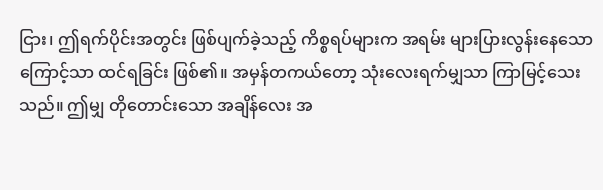ငြား၊ ဤရက်ပိုင်းအတွင်း ဖြစ်ပျက်ခဲ့သည့် ကိစ္စရပ်များက အရမ်း များပြားလွန်းနေသောကြောင့်သာ ထင်ရခြင်း ဖြစ်၏။ အမှန်တကယ်တော့ သုံးလေးရက်မျှသာ ကြာမြင့်သေးသည်။ ဤမျှ တိုတောင်းသော အချိန်လေး အ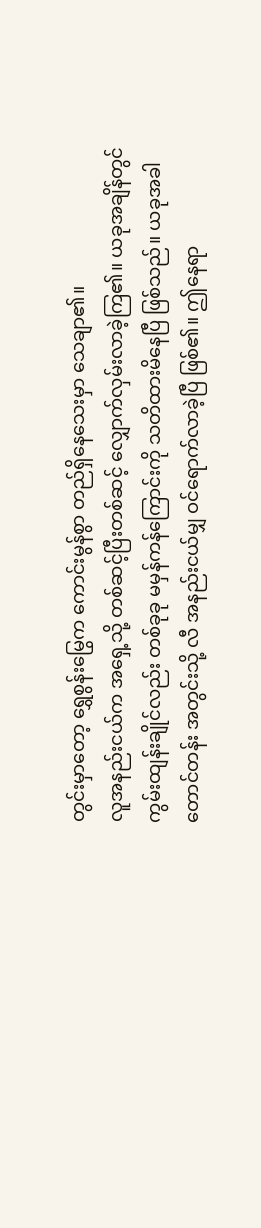တွင်းမှာတော့ ရွှေစွန်းမြွေက ကောင်းမွန်စွာ တည်ရှိနေသေးမှာ သေချာ၏။
လူအနည်းငယ်က အရှေ့သို့ တစ်ဆင့်ပြီးတစ်ဆင့် လျှောက်လှမ်းလာခဲ့ကြ၏။ ယခုအချိန်တွင် ကွမ်းထျန်းချိုင်လည်း တစ်ခုခု မမှန်ကန်ကြောင်းကို သတိထားမိနေပြီ ဖြစ်သည်။ ယခုအခါ တောင်တန်း အတွင်းသို့ လီ အနည်းငယ်မျှ ဝင်ရောက်လာခဲ့ပြီ ဖြစ်၏။ ဤနေရာ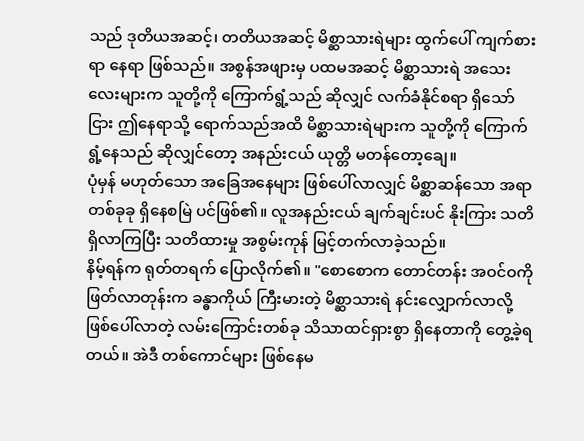သည် ဒုတိယအဆင့်၊ တတိယအဆင့် မိစ္ဆာသားရဲများ ထွက်ပေါ် ကျက်စားရာ နေရာ ဖြစ်သည်။ အစွန်အဖျားမှ ပထမအဆင့် မိစ္ဆာသားရဲ အသေးလေးများက သူတို့ကို ကြောက်ရွံ့သည် ဆိုလျှင် လက်ခံနိုင်စရာ ရှိသော်ငြား ဤနေရာသို့ ရောက်သည်အထိ မိစ္ဆာသားရဲများက သူတို့ကို ကြောက်ရွံ့နေသည် ဆိုလျှင်တော့ အနည်းငယ် ယုတ္တိ မတန်တော့ချေ။
ပုံမှန် မဟုတ်သော အခြေအနေများ ဖြစ်ပေါ်လာလျှင် မိစ္ဆာဆန်သော အရာတစ်ခုခု ရှိနေစမြဲ ပင်ဖြစ်၏။ လူအနည်းငယ် ချက်ချင်းပင် နိုးကြား သတိရှိလာကြပြီး သတိထားမှု အစွမ်းကုန် မြင့်တက်လာခဲ့သည်။
နိမ့်ရန်က ရုတ်တရက် ပြောလိုက်၏။ "စောစောက တောင်တန်း အဝင်ဝကို ဖြတ်လာတုန်းက ခန္ဓာကိုယ် ကြီးမားတဲ့ မိစ္ဆာသားရဲ နင်းလျှောက်လာလို့ ဖြစ်ပေါ်လာတဲ့ လမ်းကြောင်းတစ်ခု သိသာထင်ရှားစွာ ရှိနေတာကို တွေ့ခဲ့ရတယ်။ အဲဒီ တစ်ကောင်များ ဖြစ်နေမ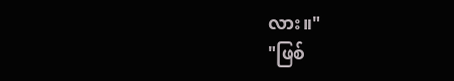လား။"
"ဖြစ်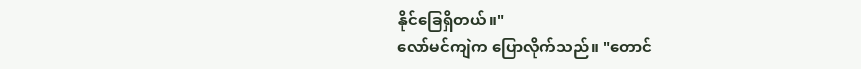နိုင်ခြေရှိတယ်။"
လော်မင်ကျဲက ပြောလိုက်သည်။ "တောင်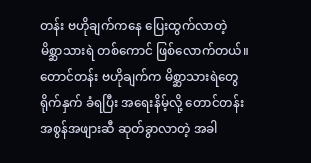တန်း ဗဟိုချက်ကနေ ပြေးထွက်လာတဲ့ မိစ္ဆာသားရဲ တစ်ကောင် ဖြစ်လောက်တယ်။ တောင်တန်း ဗဟိုချက်က မိစ္ဆာသားရဲတွေ ရိုက်နှက် ခံရပြီး အရေးနိမ့်လို့ တောင်တန်း အစွန်အဖျားဆီ ဆုတ်ခွာလာတဲ့ အခါ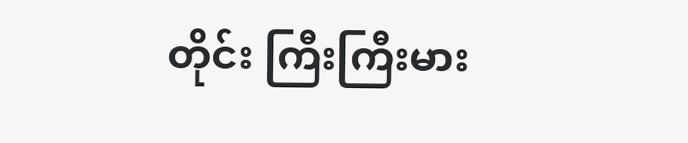တိုင်း ကြီးကြီးမား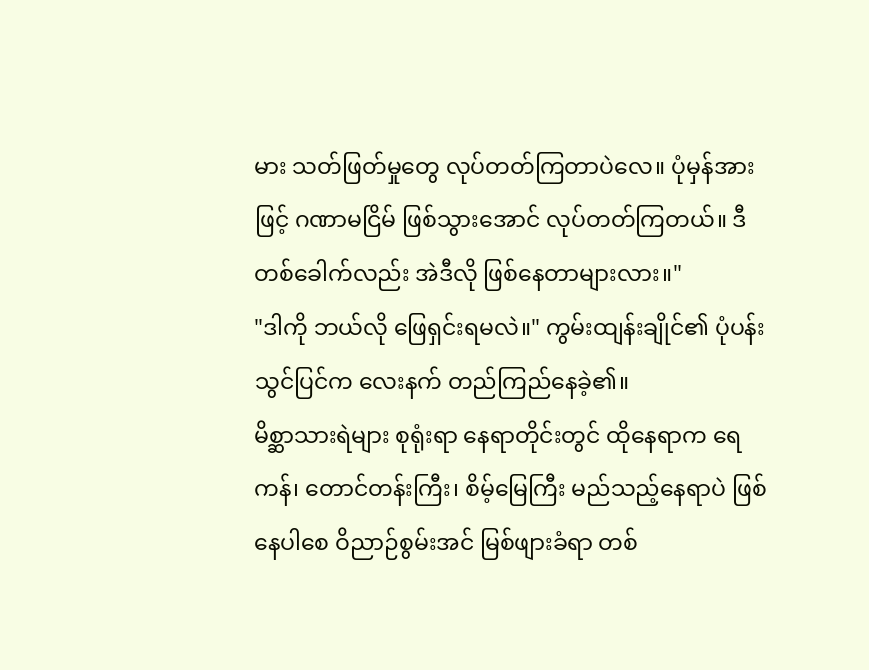မား သတ်ဖြတ်မှုတွေ လုပ်တတ်ကြတာပဲလေ။ ပုံမှန်အားဖြင့် ဂဏာမငြိမ် ဖြစ်သွားအောင် လုပ်တတ်ကြတယ်။ ဒီတစ်ခေါက်လည်း အဲဒီလို ဖြစ်နေတာများလား။"
"ဒါကို ဘယ်လို ဖြေရှင်းရမလဲ။" ကွမ်းထျန်းချိုင်၏ ပုံပန်းသွင်ပြင်က လေးနက် တည်ကြည်နေခဲ့၏။
မိစ္ဆာသားရဲများ စုရုံးရာ နေရာတိုင်းတွင် ထိုနေရာက ရေကန်၊ တောင်တန်းကြီး၊ စိမ့်မြေကြီး မည်သည့်နေရာပဲ ဖြစ်နေပါစေ ဝိညာဉ်စွမ်းအင် မြစ်ဖျားခံရာ တစ်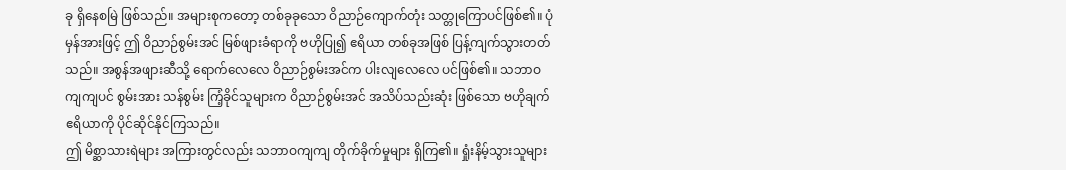ခု ရှိနေစမြဲ ဖြစ်သည်။ အများစုကတော့ တစ်ခုခုသော ဝိညာဉ်ကျောက်တုံး သတ္တုကြောပင်ဖြစ်၏။ ပုံမှန်အားဖြင့် ဤ ဝိညာဉ်စွမ်းအင် မြစ်ဖျားခံရာကို ဗဟိုပြု၍ ဧရိယာ တစ်ခုအဖြစ် ပြန့်ကျက်သွားတတ်သည်။ အစွန်အဖျားဆီသို့ ရောက်လေလေ ဝိညာဉ်စွမ်းအင်က ပါးလျလေလေ ပင်ဖြစ်၏။ သဘာဝကျကျပင် စွမ်းအား သန်စွမ်း ကြံ့ခိုင်သူများက ဝိညာဉ်စွမ်းအင် အသိပ်သည်းဆုံး ဖြစ်သော ဗဟိုချက် ဧရိယာကို ပိုင်ဆိုင်နိုင်ကြသည်။
ဤ မိစ္ဆာသားရဲများ အကြားတွင်လည်း သဘာဝကျကျ တိုက်ခိုက်မှုများ ရှိကြ၏။ ရှုံးနိမ့်သွားသူများ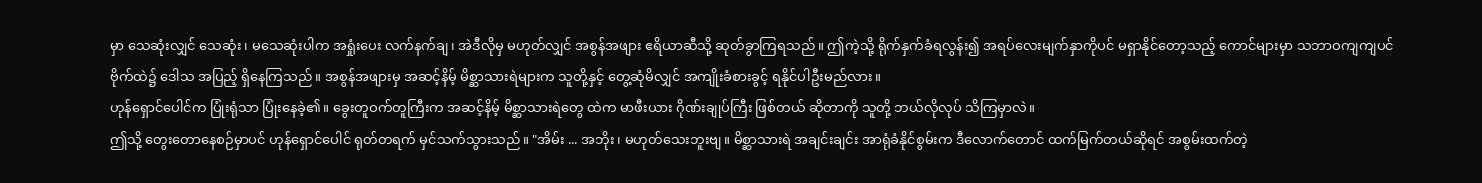မှာ သေဆုံးလျှင် သေဆုံး၊ မသေဆုံးပါက အရှုံးပေး လက်နက်ချ၊ အဲဒီလိုမှ မဟုတ်လျှင် အစွန်အဖျား ဧရိယာဆီသို့ ဆုတ်ခွာကြရသည်။ ဤကဲ့သို့ ရိုက်နှက်ခံရလွန်း၍ အရပ်လေးမျက်နှာကိုပင် မရှာနိုင်တော့သည့် ကောင်များမှာ သဘာဝကျကျပင် ဗိုက်ထဲ၌ ဒေါသ အပြည့် ရှိနေကြသည်။ အစွန်အဖျားမှ အဆင့်နိမ့် မိစ္ဆာသားရဲများက သူတို့နှင့် တွေ့ဆုံမိလျှင် အကျိုးခံစားခွင့် ရနိုင်ပါဦးမည်လား။
ဟုန်ရှောင်ပေါင်က ပြုံးရုံသာ ပြုံးနေခဲ့၏။ ခွေးတူဝက်တူကြီးက အဆင့်နိမ့် မိစ္ဆာသားရဲတွေ ထဲက မာဖီးယား ဂိုဏ်းချုပ်ကြီး ဖြစ်တယ် ဆိုတာကို သူတို့ ဘယ်လိုလုပ် သိကြမှာလဲ။
ဤသို့ တွေးတောနေစဉ်မှာပင် ဟုန်ရှောင်ပေါင် ရုတ်တရက် မှင်သက်သွားသည်။ "အိမ်း ... အဘိုး၊ မဟုတ်သေးဘူးဗျ။ မိစ္ဆာသားရဲ အချင်းချင်း အာရုံခံနိုင်စွမ်းက ဒီလောက်တောင် ထက်မြက်တယ်ဆိုရင် အစွမ်းထက်တဲ့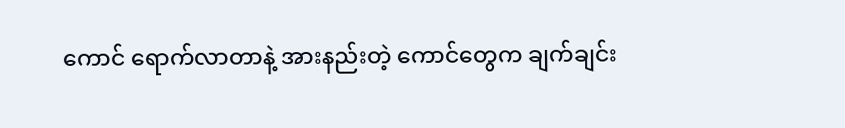ကောင် ရောက်လာတာနဲ့ အားနည်းတဲ့ ကောင်တွေက ချက်ချင်း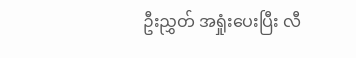ဦးညွှတ် အရှုံးပေးပြီး လီ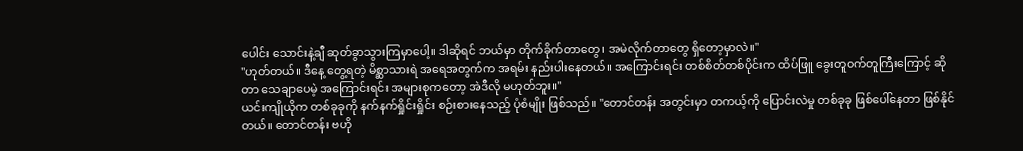ပေါင်း သောင်းနဲ့ချီ ဆုတ်ခွာသွားကြမှာပေါ့။ ဒါဆိုရင် ဘယ်မှာ တိုက်ခိုက်တာတွေ၊ အမဲလိုက်တာတွေ ရှိတော့မှာလဲ။"
"ဟုတ်တယ်။ ဒီနေ့ တွေ့ရတဲ့ မိစ္ဆာသားရဲ အရေအတွက်က အရမ်း နည်းပါးနေတယ်။ အကြောင်းရင်း တစ်စိတ်တစ်ပိုင်းက ထိပ်ဖြူ ခွေးတူဝက်တူကြီးကြောင့် ဆိုတာ သေချာပေမဲ့ အကြောင်းရင်း အများစုကတော့ အဲဒီလို မဟုတ်ဘူး။"
ယင်းကျိုယိုက တစ်ခုခုကို နက်နက်ရှိုင်းရှိုင်း စဉ်းစားနေသည့် ပုံစံမျိုး ဖြစ်သည်။ "တောင်တန်း အတွင်းမှာ တကယ့်ကို ပြောင်းလဲမှု တစ်ခုခု ဖြစ်ပေါ်နေတာ ဖြစ်နိုင်တယ်။ တောင်တန်း ဗဟို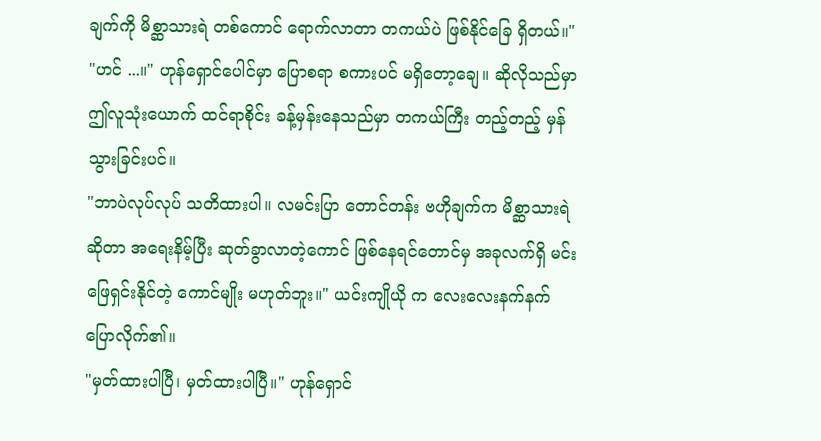ချက်ကို မိစ္ဆာသားရဲ တစ်ကောင် ရောက်လာတာ တကယ်ပဲ ဖြစ်နိုင်ခြေ ရှိတယ်။"
"ဟင် ...။" ဟုန်ရှောင်ပေါင်မှာ ပြောစရာ စကားပင် မရှိတော့ချေ။ ဆိုလိုသည်မှာ ဤလူသုံးယောက် ထင်ရာစိုင်း ခန့်မှန်းနေသည်မှာ တကယ်ကြီး တည့်တည့် မှန်သွားခြင်းပင်။
"ဘာပဲလုပ်လုပ် သတိထားပါ။ လမင်းပြာ တောင်တန်း ဗဟိုချက်က မိစ္ဆာသားရဲ ဆိုတာ အရေးနိမ့်ပြီး ဆုတ်ခွာလာတဲ့ကောင် ဖြစ်နေရင်တောင်မှ အခုလက်ရှိ မင်း ဖြေရှင်းနိုင်တဲ့ ကောင်မျိုး မဟုတ်ဘူး။" ယင်းကျိုယို က လေးလေးနက်နက် ပြောလိုက်၏။
"မှတ်ထားပါပြီ၊ မှတ်ထားပါပြီ။" ဟုန်ရှောင်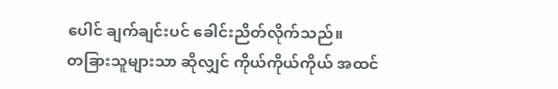ပေါင် ချက်ချင်းပင် ခေါင်းညိတ်လိုက်သည်။
တခြားသူများသာ ဆိုလျှင် ကိုယ်ကိုယ်ကိုယ် အထင်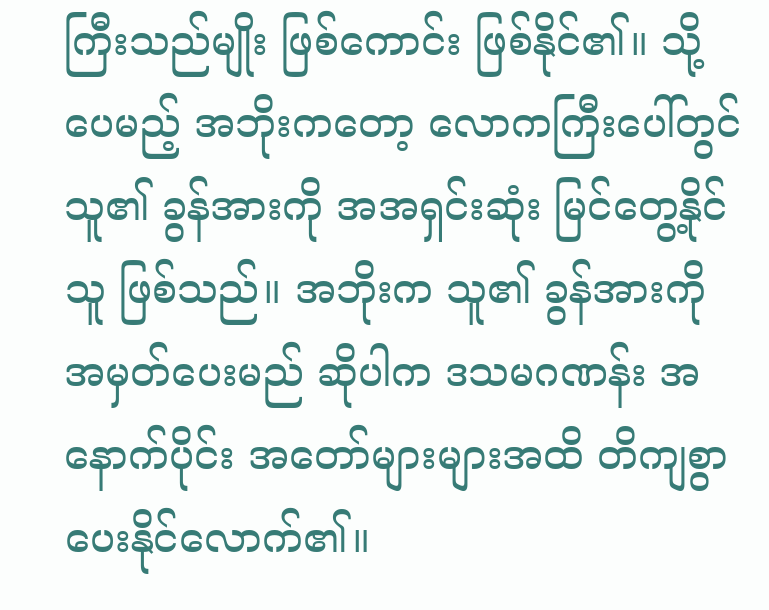ကြီးသည်မျိုး ဖြစ်ကောင်း ဖြစ်နိုင်၏။ သို့ပေမည့် အဘိုးကတော့ လောကကြီးပေါ်တွင် သူ၏ ခွန်အားကို အအရှင်းဆုံး မြင်တွေ့နိုင်သူ ဖြစ်သည်။ အဘိုးက သူ၏ ခွန်အားကို အမှတ်ပေးမည် ဆိုပါက ဒသမဂဏန်း အနောက်ပိုင်း အတော်များများအထိ တိကျစွာ ပေးနိုင်လောက်၏။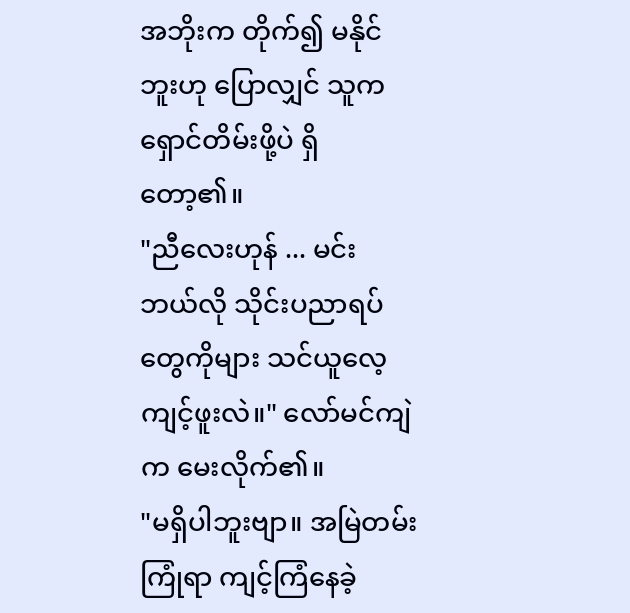အဘိုးက တိုက်၍ မနိုင်ဘူးဟု ပြောလျှင် သူက ရှောင်တိမ်းဖို့ပဲ ရှိတော့၏။
"ညီလေးဟုန် ... မင်း ဘယ်လို သိုင်းပညာရပ်တွေကိုများ သင်ယူလေ့ကျင့်ဖူးလဲ။" လော်မင်ကျဲက မေးလိုက်၏။
"မရှိပါဘူးဗျာ။ အမြဲတမ်း ကြုံရာ ကျင့်ကြံနေခဲ့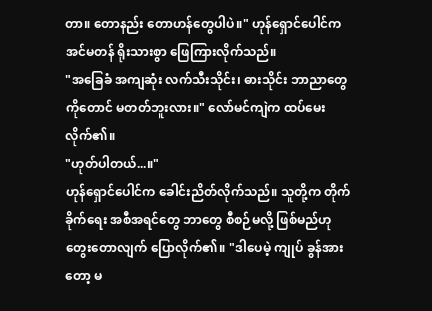တာ။ တောနည်း တောဟန်တွေပါပဲ။" ဟုန်ရှောင်ပေါင်က အင်မတန် ရိုးသားစွာ ဖြေကြားလိုက်သည်။
"အခြေခံ အကျဆုံး လက်သီးသိုင်း၊ ဓားသိုင်း ဘာညာတွေကိုတောင် မတတ်ဘူးလား။" လော်မင်ကျဲက ထပ်မေးလိုက်၏။
"ဟုတ်ပါတယ်...။"
ဟုန်ရှောင်ပေါင်က ခေါင်းညိတ်လိုက်သည်။ သူတို့က တိုက်ခိုက်ရေး အစီအရင်တွေ ဘာတွေ စီစဉ်မလို့ ဖြစ်မည်ဟု တွေးတောလျက် ပြောလိုက်၏။ "ဒါပေမဲ့ ကျုပ် ခွန်အားတော့ မ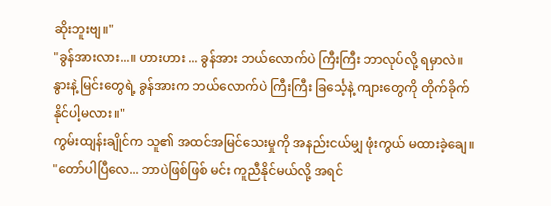ဆိုးဘူးဗျ။"
"ခွန်အားလား...။ ဟားဟား ... ခွန်အား ဘယ်လောက်ပဲ ကြီးကြီး ဘာလုပ်လို့ ရမှာလဲ။ နွားနဲ့ မြင်းတွေရဲ့ ခွန်အားက ဘယ်လောက်ပဲ ကြီးကြီး ခြင်္သေ့နဲ့ ကျားတွေကို တိုက်ခိုက် နိုင်ပါ့မလား။"
ကွမ်းထျန်းချိုင်က သူ၏ အထင်အမြင်သေးမှုကို အနည်းငယ်မျှ ဖုံးကွယ် မထားခဲ့ချေ။
"တော်ပါပြီလေ... ဘာပဲဖြစ်ဖြစ် မင်း ကူညီနိုင်မယ်လို့ အရင်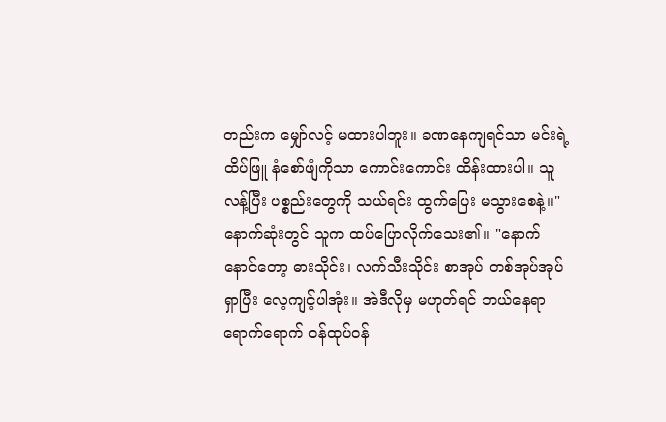တည်းက မျှော်လင့် မထားပါဘူး။ ခဏနေကျရင်သာ မင်းရဲ့ ထိပ်ဖြူ နံစော်ဖျံကိုသာ ကောင်းကောင်း ထိန်းထားပါ။ သူ လန့်ပြီး ပစ္စည်းတွေကို သယ်ရင်း ထွက်ပြေး မသွားစေနဲ့။"
နောက်ဆုံးတွင် သူက ထပ်ပြောလိုက်သေး၏။ "နောက်နောင်တော့ ဓားသိုင်း၊ လက်သီးသိုင်း စာအုပ် တစ်အုပ်အုပ် ရှာပြီး လေ့ကျင့်ပါအုံး။ အဲဒီလိုမှ မဟုတ်ရင် ဘယ်နေရာ ရောက်ရောက် ဝန်ထုပ်ဝန်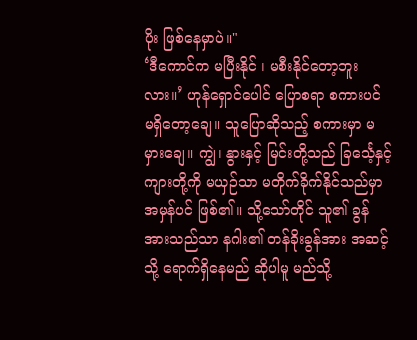ပိုး ဖြစ်နေမှာပဲ။"
‘ဒီကောင်က မပြီးနိုင် ၊ မစီးနိုင်တော့ဘူးလား။’ ဟုန်ရှောင်ပေါင် ပြောစရာ စကားပင် မရှိတော့ချေ။ သူပြောဆိုသည့် စကားမှာ မမှားချေ။ ကျွဲ၊ နွားနှင့် မြင်းတို့သည် ခြင်္သေ့နှင့် ကျားတို့ကို မယှဉ်သာ မတိုက်ခိုက်နိုင်သည်မှာ အမှန်ပင် ဖြစ်၏။ သို့သော်တိုင် သူ၏ ခွန်အားသည်သာ နဂါး၏ တန်ခိုးခွန်အား အဆင့်သို့ ရောက်ရှိနေမည် ဆိုပါမူ မည်သို့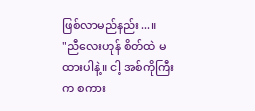ဖြစ်လာမည်နည်း...။
"ညီလေးဟုန် စိတ်ထဲ မထားပါနဲ့။ ငါ့ အစ်ကိုကြီးက စကား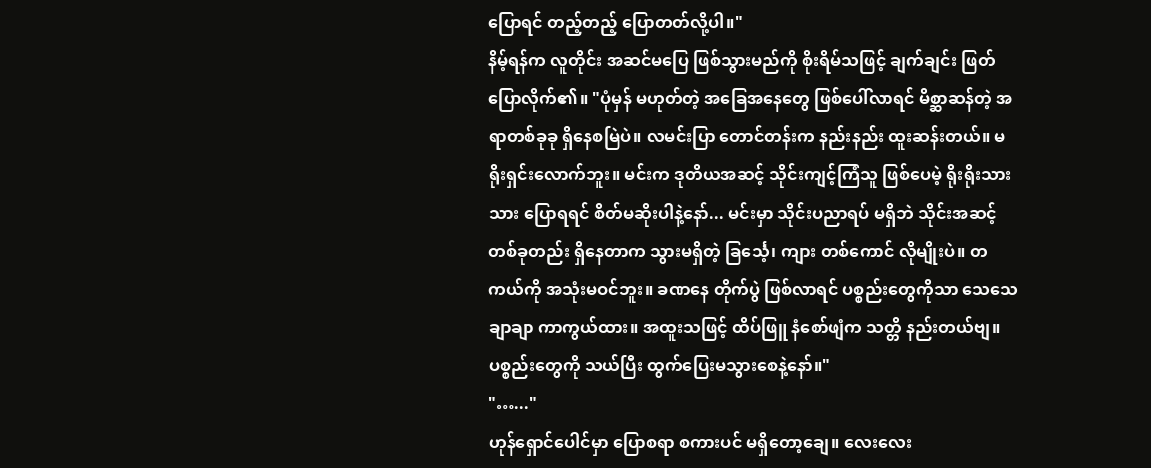ပြောရင် တည့်တည့် ပြောတတ်လို့ပါ။"
နိမ့်ရန်က လူတိုင်း အဆင်မပြေ ဖြစ်သွားမည်ကို စိုးရိမ်သဖြင့် ချက်ချင်း ဖြတ်ပြောလိုက်၏။ "ပုံမှန် မဟုတ်တဲ့ အခြေအနေတွေ ဖြစ်ပေါ်လာရင် မိစ္ဆာဆန်တဲ့ အရာတစ်ခုခု ရှိနေစမြဲပဲ။ လမင်းပြာ တောင်တန်းက နည်းနည်း ထူးဆန်းတယ်။ မရိုးရှင်းလောက်ဘူး။ မင်းက ဒုတိယအဆင့် သိုင်းကျင့်ကြံသူ ဖြစ်ပေမဲ့ ရိုးရိုးသားသား ပြောရရင် စိတ်မဆိုးပါနဲ့နော်... မင်းမှာ သိုင်းပညာရပ် မရှိဘဲ သိုင်းအဆင့် တစ်ခုတည်း ရှိနေတာက သွားမရှိတဲ့ ခြင်္သေ့၊ ကျား တစ်ကောင် လိုမျိုးပဲ။ တကယ်ကို အသုံးမဝင်ဘူး။ ခဏနေ တိုက်ပွဲ ဖြစ်လာရင် ပစ္စည်းတွေကိုသာ သေသေချာချာ ကာကွယ်ထား။ အထူးသဖြင့် ထိပ်ဖြူ နံစော်ဖျံက သတ္တိ နည်းတယ်ဗျ။ ပစ္စည်းတွေကို သယ်ပြီး ထွက်ပြေးမသွားစေနဲ့နော်။"
"…..."
ဟုန်ရှောင်ပေါင်မှာ ပြောစရာ စကားပင် မရှိတော့ချေ။ လေးလေး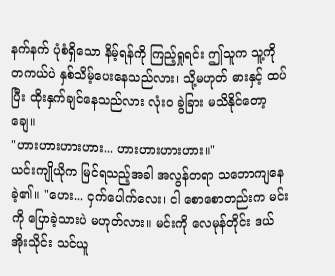နက်နက် ပုံစံရှိသော နိမ့်ရန်ကို ကြည့်ရှုရင်း ဤသူက သူ့ကို တကယ်ပဲ နှစ်သိမ့်ပေးနေသည်လား၊ သို့မဟုတ် ဓားနှင့် ထပ်ပြီး ထိုးနှက်ချင်နေသည်လား လုံးဝ ခွဲခြား မသိနိုင်တော့ချေ။
"ဟားဟားဟားဟား... ဟားဟားဟားဟား။"
ယင်းကျိုယိုက မြင်ရသည့်အခါ အလွန်တရာ သဘောကျနေခဲ့၏။ "ဟေး... ငှက်ပေါက်လေး၊ ငါ စောစောတည်းက မင်းကို ပြောခဲ့သားပဲ မဟုတ်လား။ မင်းကို လေမုန်တိုင်း ဒယ်အိုးသိုင်း သင်ယူ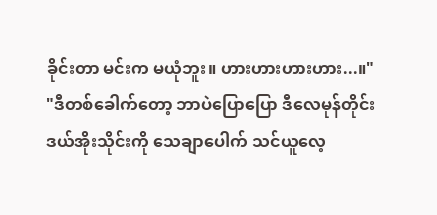ခိုင်းတာ မင်းက မယုံဘူး။ ဟားဟားဟားဟား...။"
"ဒီတစ်ခေါက်တော့ ဘာပဲပြောပြော ဒီလေမုန်တိုင်း ဒယ်အိုးသိုင်းကို သေချာပေါက် သင်ယူလေ့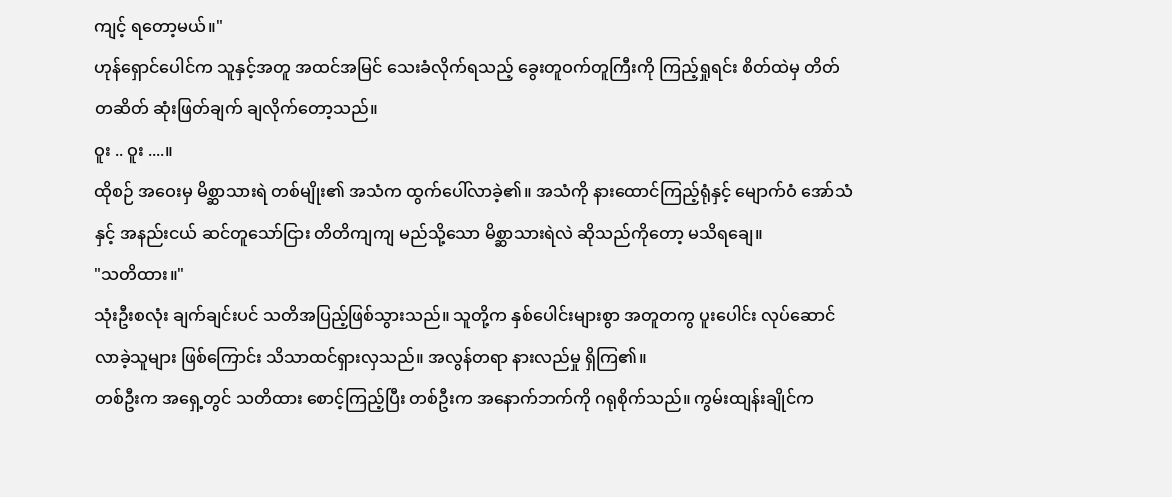ကျင့် ရတော့မယ်။"
ဟုန်ရှောင်ပေါင်က သူနှင့်အတူ အထင်အမြင် သေးခံလိုက်ရသည့် ခွေးတူဝက်တူကြီးကို ကြည့်ရှုရင်း စိတ်ထဲမှ တိတ်တဆိတ် ဆုံးဖြတ်ချက် ချလိုက်တော့သည်။
ဝူး .. ဝူး ....။
ထိုစဉ် အဝေးမှ မိစ္ဆာသားရဲ တစ်မျိုး၏ အသံက ထွက်ပေါ်လာခဲ့၏။ အသံကို နားထောင်ကြည့်ရုံနှင့် မျောက်ဝံ အော်သံနှင့် အနည်းငယ် ဆင်တူသော်ငြား တိတိကျကျ မည်သို့သော မိစ္ဆာသားရဲလဲ ဆိုသည်ကိုတော့ မသိရချေ။
"သတိထား။"
သုံးဦးစလုံး ချက်ချင်းပင် သတိအပြည့်ဖြစ်သွားသည်။ သူတို့က နှစ်ပေါင်းများစွာ အတူတကွ ပူးပေါင်း လုပ်ဆောင်လာခဲ့သူများ ဖြစ်ကြောင်း သိသာထင်ရှားလှသည်။ အလွန်တရာ နားလည်မှု ရှိကြ၏။
တစ်ဦးက အရှေ့တွင် သတိထား စောင့်ကြည့်ပြီး တစ်ဦးက အနောက်ဘက်ကို ဂရုစိုက်သည်။ ကွမ်းထျန်းချိုင်က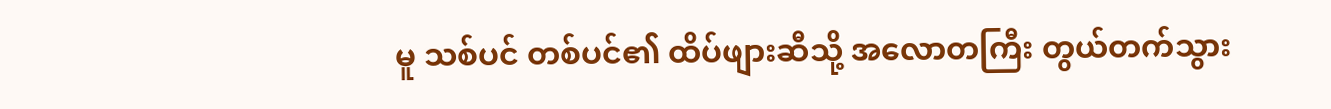မူ သစ်ပင် တစ်ပင်၏ ထိပ်ဖျားဆီသို့ အလောတကြီး တွယ်တက်သွား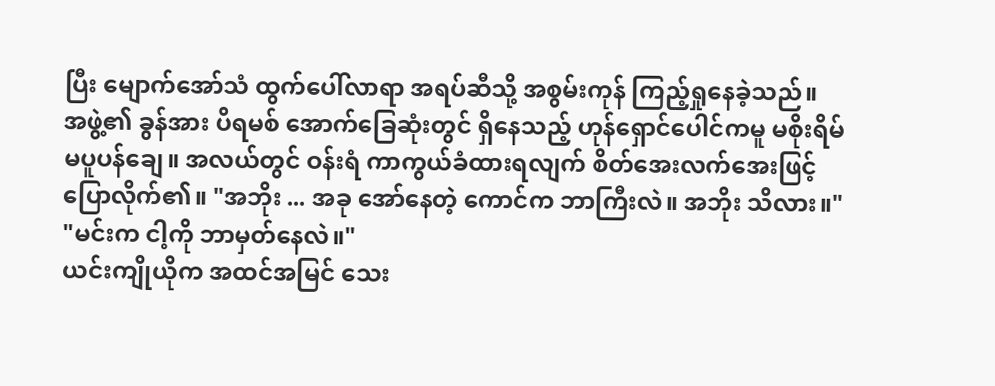ပြီး မျောက်အော်သံ ထွက်ပေါ်လာရာ အရပ်ဆီသို့ အစွမ်းကုန် ကြည့်ရှုနေခဲ့သည်။
အဖွဲ့၏ ခွန်အား ပိရမစ် အောက်ခြေဆုံးတွင် ရှိနေသည့် ဟုန်ရှောင်ပေါင်ကမူ မစိုးရိမ် မပူပန်ချေ။ အလယ်တွင် ဝန်းရံ ကာကွယ်ခံထားရလျက် စိတ်အေးလက်အေးဖြင့် ပြောလိုက်၏။ "အဘိုး ... အခု အော်နေတဲ့ ကောင်က ဘာကြီးလဲ။ အဘိုး သိလား။"
"မင်းက ငါ့ကို ဘာမှတ်နေလဲ။"
ယင်းကျိုယိုက အထင်အမြင် သေး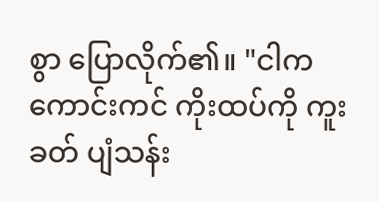စွာ ပြောလိုက်၏။ "ငါက ကောင်းကင် ကိုးထပ်ကို ကူးခတ် ပျံသန်း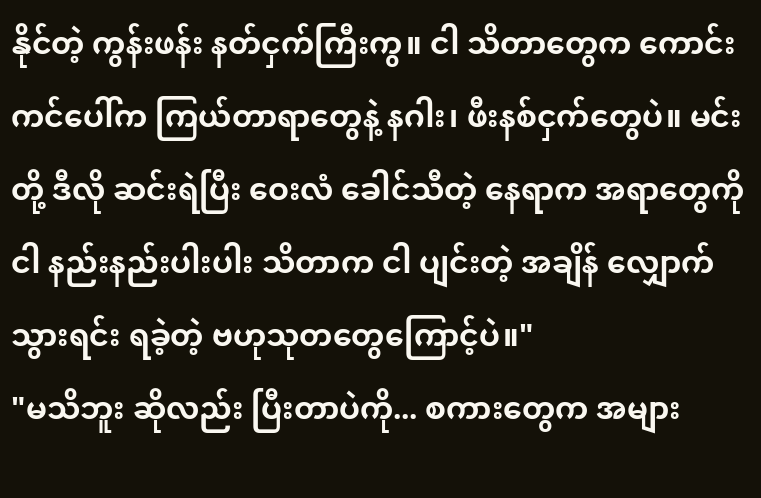နိုင်တဲ့ ကွန်းဖန်း နတ်ငှက်ကြီးကွ။ ငါ သိတာတွေက ကောင်းကင်ပေါ်က ကြယ်တာရာတွေနဲ့ နဂါး၊ ဖီးနစ်ငှက်တွေပဲ။ မင်းတို့ ဒီလို ဆင်းရဲပြီး ဝေးလံ ခေါင်သီတဲ့ နေရာက အရာတွေကို ငါ နည်းနည်းပါးပါး သိတာက ငါ ပျင်းတဲ့ အချိန် လျှောက်သွားရင်း ရခဲ့တဲ့ ဗဟုသုတတွေကြောင့်ပဲ။"
"မသိဘူး ဆိုလည်း ပြီးတာပဲကို... စကားတွေက အများ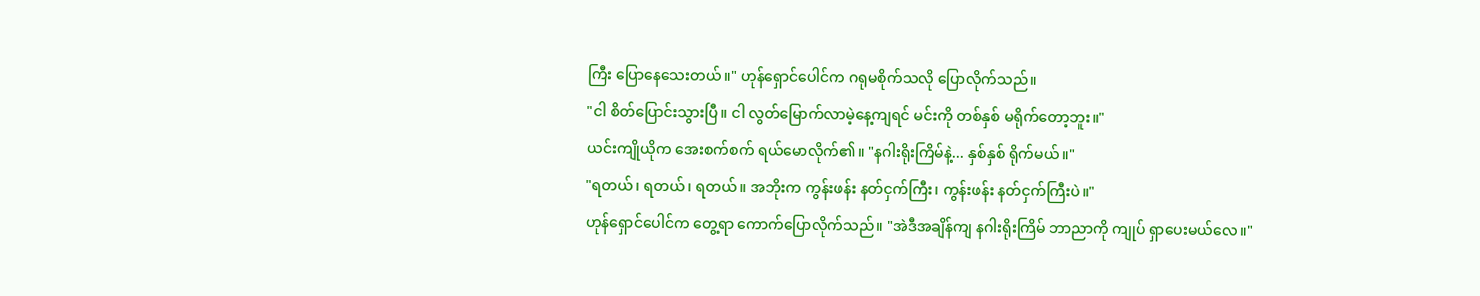ကြီး ပြောနေသေးတယ်။" ဟုန်ရှောင်ပေါင်က ဂရုမစိုက်သလို ပြောလိုက်သည်။
"ငါ စိတ်ပြောင်းသွားပြီ။ ငါ လွတ်မြောက်လာမဲ့နေ့ကျရင် မင်းကို တစ်နှစ် မရိုက်တော့ဘူး။"
ယင်းကျိုယိုက အေးစက်စက် ရယ်မောလိုက်၏။ "နဂါးရိုးကြိမ်နဲ့... နှစ်နှစ် ရိုက်မယ်။"
"ရတယ်၊ ရတယ်၊ ရတယ်။ အဘိုးက ကွန်းဖန်း နတ်ငှက်ကြီး၊ ကွန်းဖန်း နတ်ငှက်ကြီးပဲ။"
ဟုန်ရှောင်ပေါင်က တွေ့ရာ ကောက်ပြောလိုက်သည်။ "အဲဒီအချိန်ကျ နဂါးရိုးကြိမ် ဘာညာကို ကျုပ် ရှာပေးမယ်လေ။"